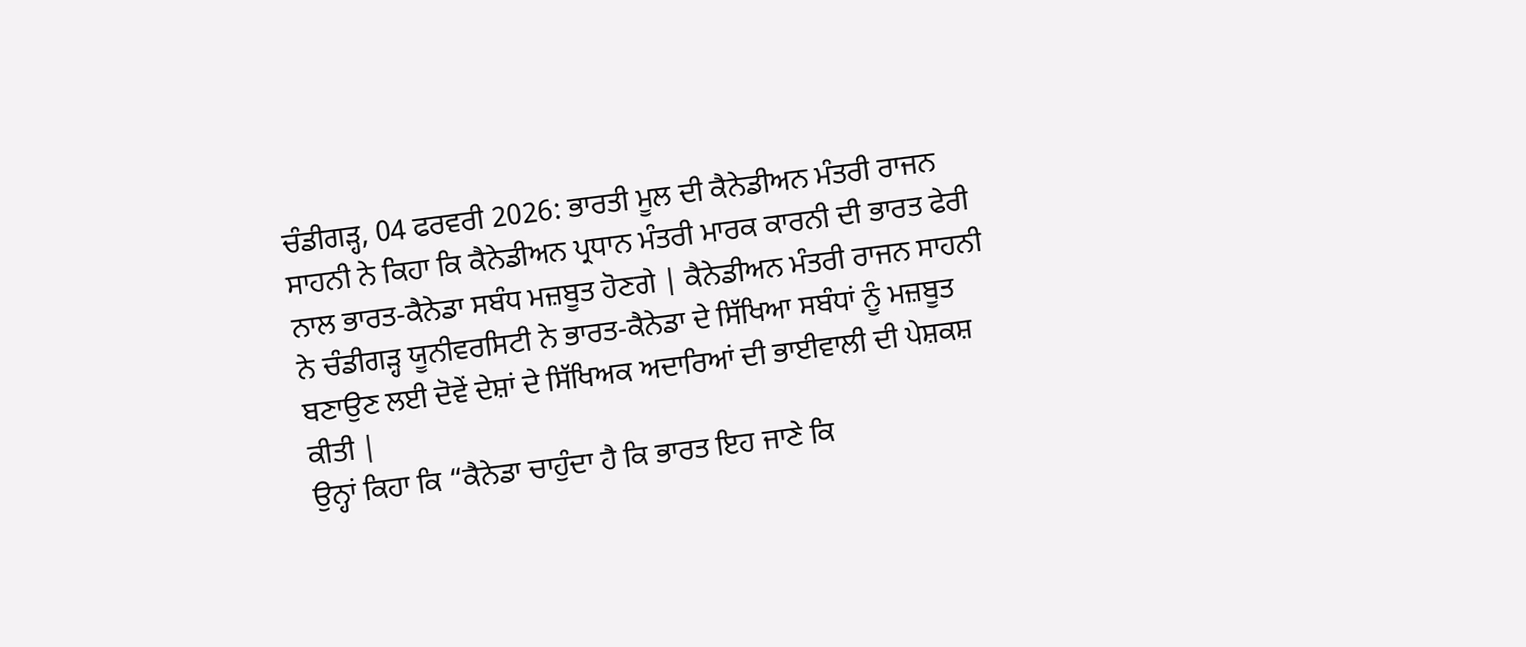ਚੰਡੀਗੜ੍ਹ, 04 ਫਰਵਰੀ 2026: ਭਾਰਤੀ ਮੂਲ ਦੀ ਕੈਨੇਡੀਅਨ ਮੰਤਰੀ ਰਾਜਨ ਸਾਹਨੀ ਨੇ ਕਿਹਾ ਕਿ ਕੈਨੇਡੀਅਨ ਪ੍ਰਧਾਨ ਮੰਤਰੀ ਮਾਰਕ ਕਾਰਨੀ ਦੀ ਭਾਰਤ ਫੇਰੀ ਨਾਲ ਭਾਰਤ-ਕੈਨੇਡਾ ਸਬੰਧ ਮਜ਼ਬੂਤ ਹੋਣਗੇ | ਕੈਨੇਡੀਅਨ ਮੰਤਰੀ ਰਾਜਨ ਸਾਹਨੀ ਨੇ ਚੰਡੀਗੜ੍ਹ ਯੂਨੀਵਰਸਿਟੀ ਨੇ ਭਾਰਤ-ਕੈਨੇਡਾ ਦੇ ਸਿੱਖਿਆ ਸਬੰਧਾਂ ਨੂੰ ਮਜ਼ਬੂਤ ਬਣਾਉਣ ਲਈ ਦੋਵੇਂ ਦੇਸ਼ਾਂ ਦੇ ਸਿੱਖਿਅਕ ਅਦਾਰਿਆਂ ਦੀ ਭਾਈਵਾਲੀ ਦੀ ਪੇਸ਼ਕਸ਼ ਕੀਤੀ |
ਉਨ੍ਹਾਂ ਕਿਹਾ ਕਿ “ਕੈਨੇਡਾ ਚਾਹੁੰਦਾ ਹੈ ਕਿ ਭਾਰਤ ਇਹ ਜਾਣੇ ਕਿ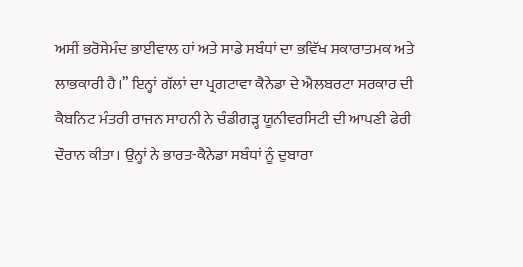ਅਸੀਂ ਭਰੋਸੇਮੰਦ ਭਾਈਵਾਲ ਹਾਂ ਅਤੇ ਸਾਡੇ ਸਬੰਧਾਂ ਦਾ ਭਵਿੱਖ ਸਕਾਰਾਤਮਕ ਅਤੇ ਲਾਭਕਾਰੀ ਹੈ।” ਇਨ੍ਹਾਂ ਗੱਲਾਂ ਦਾ ਪ੍ਰਗਟਾਵਾ ਕੈਨੇਡਾ ਦੇ ਐਲਬਰਟਾ ਸਰਕਾਰ ਦੀ ਕੈਬਨਿਟ ਮੰਤਰੀ ਰਾਜਨ ਸਾਹਨੀ ਨੇ ਚੰਡੀਗੜ੍ਹ ਯੂਨੀਵਰਸਿਟੀ ਦੀ ਆਪਣੀ ਫੇਰੀ ਦੌਰਾਨ ਕੀਤਾ। ਉਨ੍ਹਾਂ ਨੇ ਭਾਰਤ-ਕੈਨੇਡਾ ਸਬੰਧਾਂ ਨੂੰ ਦੁਬਾਰਾ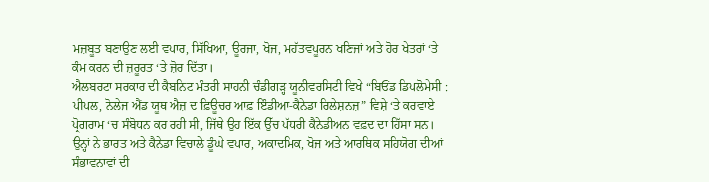ਮਜ਼ਬੂਤ ਬਣਾਉਣ ਲਈ ਵਪਾਰ, ਸਿੱਖਿਆ, ਊਰਜਾ, ਖੋਜ, ਮਹੱਤਵਪੂਰਨ ਖਣਿਜਾਂ ਅਤੇ ਹੋਰ ਖੇਤਰਾਂ ‘ਤੇ ਕੰਮ ਕਰਨ ਦੀ ਜ਼ਰੂਰਤ ‘ਤੇ ਜ਼ੋਰ ਦਿੱਤਾ।
ਐਲਬਰਟਾ ਸਰਕਾਰ ਦੀ ਕੈਬਨਿਟ ਮੰਤਰੀ ਸਾਹਨੀ ਚੰਡੀਗੜ੍ਹ ਯੂਨੀਵਰਸਿਟੀ ਵਿਖੇ “ਬਿਓਂਡ ਡਿਪਲੋਮੇਸੀ : ਪੀਪਲ, ਨੋਲੇਜ ਐਂਡ ਯੂਥ ਐਜ਼ ਦ ਫ਼ਿਊਚਰ ਆਫ਼ ਇੰਡੀਆ-ਕੈਨੇਡਾ ਰਿਲੇਸ਼ਨਜ਼” ਵਿਸ਼ੇ ‘ਤੇ ਕਰਵਾਏ ਪ੍ਰੋਗਰਾਮ ‘ਚ ਸੰਬੋਧਨ ਕਰ ਰਹੀ ਸੀ, ਜਿੱਥੇ ਉਹ ਇੱਕ ਉੱਚ ਪੱਧਰੀ ਕੈਨੇਡੀਅਨ ਵਫ਼ਦ ਦਾ ਹਿੱਸਾ ਸਨ। ਉਨ੍ਹਾਂ ਨੇ ਭਾਰਤ ਅਤੇ ਕੈਨੇਡਾ ਵਿਚਾਲੇ ਡੂੰਘੇ ਵਪਾਰ, ਅਕਾਦਮਿਕ, ਖੋਜ ਅਤੇ ਆਰਥਿਕ ਸਹਿਯੋਗ ਦੀਆਂ ਸੰਭਾਵਨਾਵਾਂ ਦੀ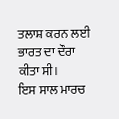ਤਲਾਸ਼ ਕਰਨ ਲਈ ਭਾਰਤ ਦਾ ਦੌਰਾ ਕੀਤਾ ਸੀ।
ਇਸ ਸਾਲ ਮਾਰਚ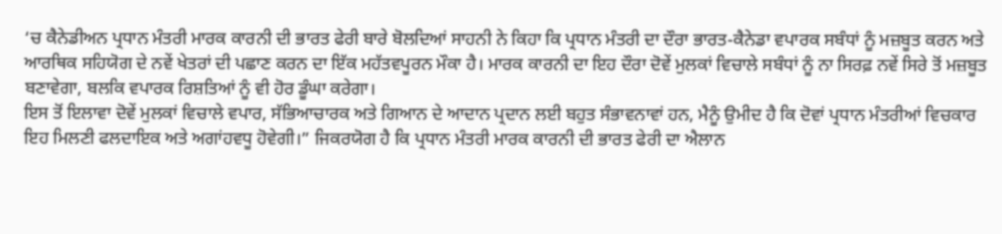‘ਚ ਕੈਨੇਡੀਅਨ ਪ੍ਰਧਾਨ ਮੰਤਰੀ ਮਾਰਕ ਕਾਰਨੀ ਦੀ ਭਾਰਤ ਫੇਰੀ ਬਾਰੇ ਬੋਲਦਿਆਂ ਸਾਹਨੀ ਨੇ ਕਿਹਾ ਕਿ ਪ੍ਰਧਾਨ ਮੰਤਰੀ ਦਾ ਦੌਰਾ ਭਾਰਤ-ਕੈਨੇਡਾ ਵਪਾਰਕ ਸਬੰਧਾਂ ਨੂੰ ਮਜ਼ਬੂਤ ਕਰਨ ਅਤੇ ਆਰਥਿਕ ਸਹਿਯੋਗ ਦੇ ਨਵੇਂ ਖੇਤਰਾਂ ਦੀ ਪਛਾਣ ਕਰਨ ਦਾ ਇੱਕ ਮਹੱਤਵਪੂਰਨ ਮੌਕਾ ਹੈ। ਮਾਰਕ ਕਾਰਨੀ ਦਾ ਇਹ ਦੌਰਾ ਦੋਵੇਂ ਮੁਲਕਾਂ ਵਿਚਾਲੇ ਸਬੰਧਾਂ ਨੂੰ ਨਾ ਸਿਰਫ਼ ਨਵੇਂ ਸਿਰੇ ਤੋਂ ਮਜ਼ਬੂਤ ਬਣਾਵੇਗਾ, ਬਲਕਿ ਵਪਾਰਕ ਰਿਸ਼ਤਿਆਂ ਨੂੰ ਵੀ ਹੋਰ ਡੂੰਘਾ ਕਰੇਗਾ।
ਇਸ ਤੋਂ ਇਲਾਵਾ ਦੋਵੇਂ ਮੁਲਕਾਂ ਵਿਚਾਲੇ ਵਪਾਰ, ਸੱਭਿਆਚਾਰਕ ਅਤੇ ਗਿਆਨ ਦੇ ਆਦਾਨ ਪ੍ਰਦਾਨ ਲਈ ਬਹੁਤ ਸੰਭਾਵਨਾਵਾਂ ਹਨ, ਮੈਨੂੰ ਉਮੀਦ ਹੈ ਕਿ ਦੋਵਾਂ ਪ੍ਰਧਾਨ ਮੰਤਰੀਆਂ ਵਿਚਕਾਰ ਇਹ ਮਿਲਣੀ ਫਲਦਾਇਕ ਅਤੇ ਅਗਾਂਹਵਧੂ ਹੋਵੇਗੀ।” ਜਿਕਰਯੋਗ ਹੈ ਕਿ ਪ੍ਰਧਾਨ ਮੰਤਰੀ ਮਾਰਕ ਕਾਰਨੀ ਦੀ ਭਾਰਤ ਫੇਰੀ ਦਾ ਐਲਾਨ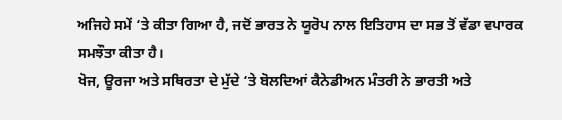ਅਜਿਹੇ ਸਮੇਂ ‘ਤੇ ਕੀਤਾ ਗਿਆ ਹੈ, ਜਦੋਂ ਭਾਰਤ ਨੇ ਯੂਰੋਪ ਨਾਲ ਇਤਿਹਾਸ ਦਾ ਸਭ ਤੋਂ ਵੱਡਾ ਵਪਾਰਕ ਸਮਝੌਤਾ ਕੀਤਾ ਹੈ।
ਖੋਜ, ਊਰਜਾ ਅਤੇ ਸਥਿਰਤਾ ਦੇ ਮੁੱਦੇ ‘ਤੇ ਬੋਲਦਿਆਂ ਕੈਨੇਡੀਅਨ ਮੰਤਰੀ ਨੇ ਭਾਰਤੀ ਅਤੇ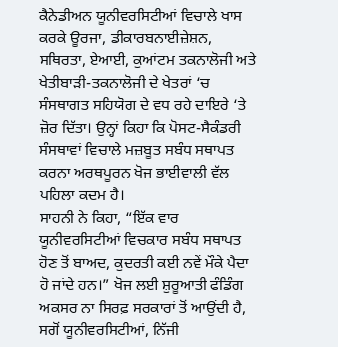ਕੈਨੇਡੀਅਨ ਯੂਨੀਵਰਸਿਟੀਆਂ ਵਿਚਾਲੇ ਖਾਸ ਕਰਕੇ ਊਰਜਾ, ਡੀਕਾਰਬਨਾਈਜ਼ੇਸ਼ਨ, ਸਥਿਰਤਾ, ਏਆਈ, ਕੁਆਂਟਮ ਤਕਨਾਲੋਜੀ ਅਤੇ ਖੇਤੀਬਾੜੀ-ਤਕਨਾਲੋਜੀ ਦੇ ਖੇਤਰਾਂ ‘ਚ ਸੰਸਥਾਗਤ ਸਹਿਯੋਗ ਦੇ ਵਧ ਰਹੇ ਦਾਇਰੇ ‘ਤੇ ਜ਼ੋਰ ਦਿੱਤਾ। ਉਨ੍ਹਾਂ ਕਿਹਾ ਕਿ ਪੋਸਟ-ਸੈਕੰਡਰੀ ਸੰਸਥਾਵਾਂ ਵਿਚਾਲੇ ਮਜ਼ਬੂਤ ਸਬੰਧ ਸਥਾਪਤ ਕਰਨਾ ਅਰਥਪੂਰਨ ਖੋਜ ਭਾਈਵਾਲੀ ਵੱਲ ਪਹਿਲਾ ਕਦਮ ਹੈ।
ਸਾਹਨੀ ਨੇ ਕਿਹਾ, “ਇੱਕ ਵਾਰ ਯੂਨੀਵਰਸਿਟੀਆਂ ਵਿਚਕਾਰ ਸਬੰਧ ਸਥਾਪਤ ਹੋਣ ਤੋਂ ਬਾਅਦ, ਕੁਦਰਤੀ ਕਈ ਨਵੇਂ ਮੌਕੇ ਪੈਦਾ ਹੋ ਜਾਂਦੇ ਹਨ।” ਖੋਜ ਲਈ ਸ਼ੁਰੂਆਤੀ ਫੰਡਿੰਗ ਅਕਸਰ ਨਾ ਸਿਰਫ਼ ਸਰਕਾਰਾਂ ਤੋਂ ਆਉਂਦੀ ਹੈ, ਸਗੋਂ ਯੂਨੀਵਰਸਿਟੀਆਂ, ਨਿੱਜੀ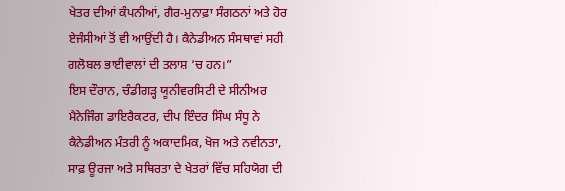ਖੇਤਰ ਦੀਆਂ ਕੰਪਨੀਆਂ, ਗੈਰ-ਮੁਨਾਫ਼ਾ ਸੰਗਠਨਾਂ ਅਤੇ ਹੋਰ ਏਜੰਸੀਆਂ ਤੋਂ ਵੀ ਆਉਂਦੀ ਹੈ। ਕੈਨੇਡੀਅਨ ਸੰਸਥਾਵਾਂ ਸਹੀ ਗਲੋਬਲ ਭਾਈਵਾਲਾਂ ਦੀ ਤਲਾਸ਼ ‘ਚ ਹਨ।”
ਇਸ ਦੌਰਾਨ, ਚੰਡੀਗੜ੍ਹ ਯੂਨੀਵਰਸਿਟੀ ਦੇ ਸੀਨੀਅਰ ਮੈਨੇਜਿੰਗ ਡਾਇਰੈਕਟਰ, ਦੀਪ ਇੰਦਰ ਸਿੰਘ ਸੰਧੂ ਨੇ ਕੈਨੇਡੀਅਨ ਮੰਤਰੀ ਨੂੰ ਅਕਾਦਮਿਕ, ਖੋਜ ਅਤੇ ਨਵੀਨਤਾ, ਸਾਫ਼ ਊਰਜਾ ਅਤੇ ਸਥਿਰਤਾ ਦੇ ਖੇਤਰਾਂ ਵਿੱਚ ਸਹਿਯੋਗ ਦੀ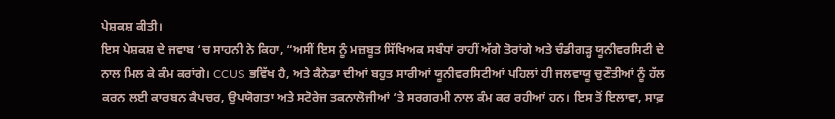ਪੇਸ਼ਕਸ਼ ਕੀਤੀ।
ਇਸ ਪੇਸ਼ਕਸ਼ ਦੇ ਜਵਾਬ ‘ਚ ਸਾਹਨੀ ਨੇ ਕਿਹਾ, “ਅਸੀਂ ਇਸ ਨੂੰ ਮਜ਼ਬੂਤ ਸਿੱਖਿਅਕ ਸਬੰਧਾਂ ਰਾਹੀਂ ਅੱਗੇ ਤੋਰਾਂਗੇ ਅਤੇ ਚੰਡੀਗੜ੍ਹ ਯੂਨੀਵਰਸਿਟੀ ਦੇ ਨਾਲ ਮਿਲ ਕੇ ਕੰਮ ਕਰਾਂਗੇ। CCUS ਭਵਿੱਖ ਹੈ, ਅਤੇ ਕੈਨੇਡਾ ਦੀਆਂ ਬਹੁਤ ਸਾਰੀਆਂ ਯੂਨੀਵਰਸਿਟੀਆਂ ਪਹਿਲਾਂ ਹੀ ਜਲਵਾਯੂ ਚੁਣੌਤੀਆਂ ਨੂੰ ਹੱਲ ਕਰਨ ਲਈ ਕਾਰਬਨ ਕੈਪਚਰ, ਉਪਯੋਗਤਾ ਅਤੇ ਸਟੋਰੇਜ ਤਕਨਾਲੋਜੀਆਂ ‘ਤੇ ਸਰਗਰਮੀ ਨਾਲ ਕੰਮ ਕਰ ਰਹੀਆਂ ਹਨ। ਇਸ ਤੋਂ ਇਲਾਵਾ, ਸਾਫ਼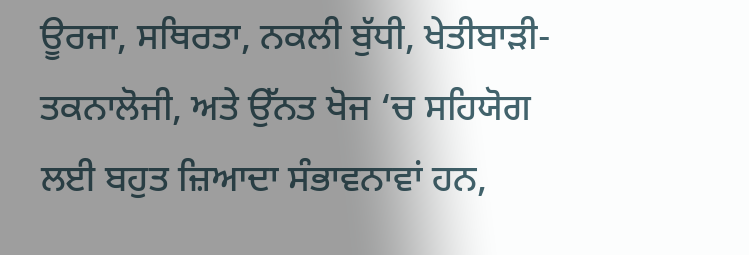ਊਰਜਾ, ਸਥਿਰਤਾ, ਨਕਲੀ ਬੁੱਧੀ, ਖੇਤੀਬਾੜੀ-ਤਕਨਾਲੋਜੀ, ਅਤੇ ਉੱਨਤ ਖੋਜ ‘ਚ ਸਹਿਯੋਗ ਲਈ ਬਹੁਤ ਜ਼ਿਆਦਾ ਸੰਭਾਵਨਾਵਾਂ ਹਨ,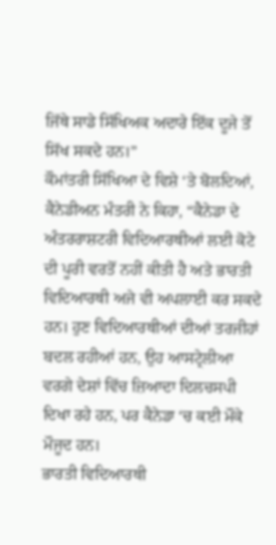ਜਿੱਥੇ ਸਾਡੇ ਸਿੱਖਿਅਕ ਅਦਾਰੇ ਇੱਕ ਦੂਜੇ ਤੋਂ ਸਿੱਖ ਸਕਦੇ ਹਨ।”
ਕੌਮਾਂਤਰੀ ਸਿੱਖਿਆ ਦੇ ਵਿਸ਼ੇ ‘ਤੇ ਬੋਲਦਿਆਂ, ਕੈਨੇਡੀਅਨ ਮੰਤਰੀ ਨੇ ਕਿਹਾ, “ਕੈਨੇਡਾ ਦੇ ਅੰਤਰਰਾਸ਼ਟਰੀ ਵਿਦਿਆਰਥੀਆਂ ਲਈ ਕੋਟੇ ਦੀ ਪੂਰੀ ਵਰਤੋਂ ਨਹੀਂ ਕੀਤੀ ਹੈ ਅਤੇ ਭਾਰਤੀ ਵਿਦਿਆਰਥੀ ਅਜੇ ਵੀ ਅਪਲਾਈ ਕਰ ਸਕਦੇ ਹਨ। ਹੁਣ ਵਿਦਿਆਰਥੀਆਂ ਦੀਆਂ ਤਰਜੀਹਾਂ ਬਦਲ ਰਹੀਆਂ ਹਨ, ਉਹ ਆਸਟ੍ਰੇਲੀਆ ਵਰਗੇ ਦੇਸ਼ਾਂ ਵਿੱਚ ਜ਼ਿਆਦਾ ਦਿਲਚਸਪੀ ਦਿਖਾ ਰਹੇ ਹਨ, ਪਰ ਕੈਨੇਡਾ ‘ਚ ਕਈ ਮੌਕੇ ਮੌਜੂਦ ਹਨ।
ਭਾਰਤੀ ਵਿਦਿਆਰਥੀ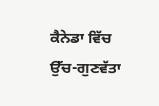ਕੈਨੇਡਾ ਵਿੱਚ ਉੱਚ-ਗੁਣਵੱਤਾ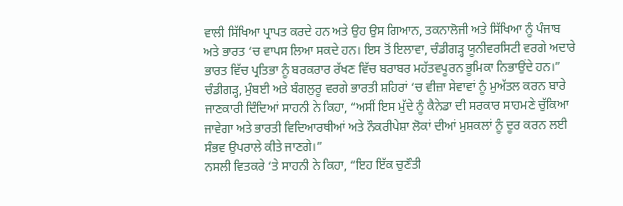ਵਾਲੀ ਸਿੱਖਿਆ ਪ੍ਰਾਪਤ ਕਰਦੇ ਹਨ ਅਤੇ ਉਹ ਉਸ ਗਿਆਨ, ਤਕਨਾਲੋਜੀ ਅਤੇ ਸਿੱਖਿਆ ਨੂੰ ਪੰਜਾਬ ਅਤੇ ਭਾਰਤ ‘ਚ ਵਾਪਸ ਲਿਆ ਸਕਦੇ ਹਨ। ਇਸ ਤੋਂ ਇਲਾਵਾ, ਚੰਡੀਗੜ੍ਹ ਯੂਨੀਵਰਸਿਟੀ ਵਰਗੇ ਅਦਾਰੇ ਭਾਰਤ ਵਿੱਚ ਪ੍ਰਤਿਭਾ ਨੂੰ ਬਰਕਰਾਰ ਰੱਖਣ ਵਿੱਚ ਬਰਾਬਰ ਮਹੱਤਵਪੂਰਨ ਭੂਮਿਕਾ ਨਿਭਾਉਂਦੇ ਹਨ।”
ਚੰਡੀਗੜ੍ਹ, ਮੁੰਬਈ ਅਤੇ ਬੰਗਲੁਰੂ ਵਰਗੇ ਭਾਰਤੀ ਸ਼ਹਿਰਾਂ ‘ਚ ਵੀਜ਼ਾ ਸੇਵਾਵਾਂ ਨੂੰ ਮੁਅੱਤਲ ਕਰਨ ਬਾਰੇ ਜਾਣਕਾਰੀ ਦਿੰਦਿਆਂ ਸਾਹਨੀ ਨੇ ਕਿਹਾ, “ਅਸੀਂ ਇਸ ਮੁੱਦੇ ਨੂੰ ਕੈਨੇਡਾ ਦੀ ਸਰਕਾਰ ਸਾਹਮਣੇ ਚੁੱਕਿਆ ਜਾਵੇਗਾ ਅਤੇ ਭਾਰਤੀ ਵਿਦਿਆਰਥੀਆਂ ਅਤੇ ਨੌਕਰੀਪੇਸ਼ਾ ਲੋਕਾਂ ਦੀਆਂ ਮੁਸ਼ਕਲਾਂ ਨੂੰ ਦੂਰ ਕਰਨ ਲਈ ਸੰਭਵ ਉਪਰਾਲੇ ਕੀਤੇ ਜਾਣਗੇ।”
ਨਸਲੀ ਵਿਤਕਰੇ ‘ਤੇ ਸਾਹਨੀ ਨੇ ਕਿਹਾ, “ਇਹ ਇੱਕ ਚੁਣੌਤੀ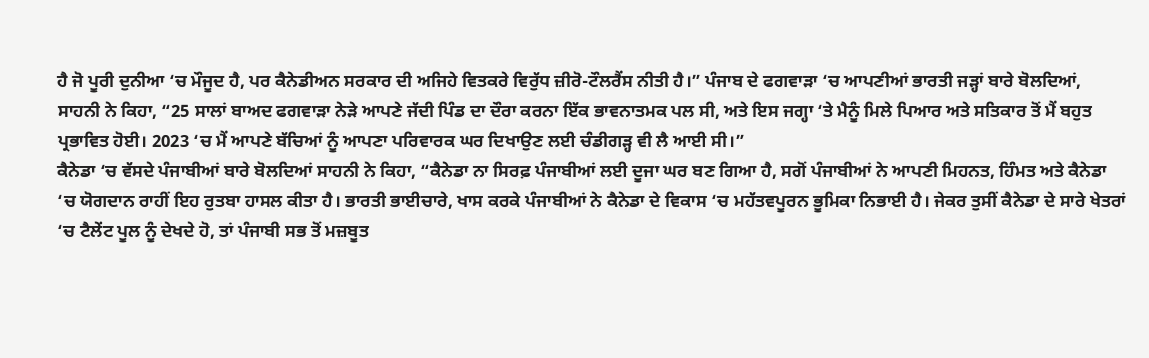ਹੈ ਜੋ ਪੂਰੀ ਦੁਨੀਆ ‘ਚ ਮੌਜੂਦ ਹੈ, ਪਰ ਕੈਨੇਡੀਅਨ ਸਰਕਾਰ ਦੀ ਅਜਿਹੇ ਵਿਤਕਰੇ ਵਿਰੁੱਧ ਜ਼ੀਰੋ-ਟੌਲਰੈਂਸ ਨੀਤੀ ਹੈ।” ਪੰਜਾਬ ਦੇ ਫਗਵਾੜਾ ‘ਚ ਆਪਣੀਆਂ ਭਾਰਤੀ ਜੜ੍ਹਾਂ ਬਾਰੇ ਬੋਲਦਿਆਂ, ਸਾਹਨੀ ਨੇ ਕਿਹਾ, “25 ਸਾਲਾਂ ਬਾਅਦ ਫਗਵਾੜਾ ਨੇੜੇ ਆਪਣੇ ਜੱਦੀ ਪਿੰਡ ਦਾ ਦੌਰਾ ਕਰਨਾ ਇੱਕ ਭਾਵਨਾਤਮਕ ਪਲ ਸੀ, ਅਤੇ ਇਸ ਜਗ੍ਹਾ ‘ਤੇ ਮੈਨੂੰ ਮਿਲੇ ਪਿਆਰ ਅਤੇ ਸਤਿਕਾਰ ਤੋਂ ਮੈਂ ਬਹੁਤ ਪ੍ਰਭਾਵਿਤ ਹੋਈ। 2023 ‘ਚ ਮੈਂ ਆਪਣੇ ਬੱਚਿਆਂ ਨੂੰ ਆਪਣਾ ਪਰਿਵਾਰਕ ਘਰ ਦਿਖਾਉਣ ਲਈ ਚੰਡੀਗੜ੍ਹ ਵੀ ਲੈ ਆਈ ਸੀ।”
ਕੈਨੇਡਾ ‘ਚ ਵੱਸਦੇ ਪੰਜਾਬੀਆਂ ਬਾਰੇ ਬੋਲਦਿਆਂ ਸਾਹਨੀ ਨੇ ਕਿਹਾ, “ਕੈਨੇਡਾ ਨਾ ਸਿਰਫ਼ ਪੰਜਾਬੀਆਂ ਲਈ ਦੂਜਾ ਘਰ ਬਣ ਗਿਆ ਹੈ, ਸਗੋਂ ਪੰਜਾਬੀਆਂ ਨੇ ਆਪਣੀ ਮਿਹਨਤ, ਹਿੰਮਤ ਅਤੇ ਕੈਨੇਡਾ ‘ਚ ਯੋਗਦਾਨ ਰਾਹੀਂ ਇਹ ਰੁਤਬਾ ਹਾਸਲ ਕੀਤਾ ਹੈ। ਭਾਰਤੀ ਭਾਈਚਾਰੇ, ਖਾਸ ਕਰਕੇ ਪੰਜਾਬੀਆਂ ਨੇ ਕੈਨੇਡਾ ਦੇ ਵਿਕਾਸ ‘ਚ ਮਹੱਤਵਪੂਰਨ ਭੂਮਿਕਾ ਨਿਭਾਈ ਹੈ। ਜੇਕਰ ਤੁਸੀਂ ਕੈਨੇਡਾ ਦੇ ਸਾਰੇ ਖੇਤਰਾਂ ‘ਚ ਟੈਲੇਂਟ ਪੂਲ ਨੂੰ ਦੇਖਦੇ ਹੋ, ਤਾਂ ਪੰਜਾਬੀ ਸਭ ਤੋਂ ਮਜ਼ਬੂਤ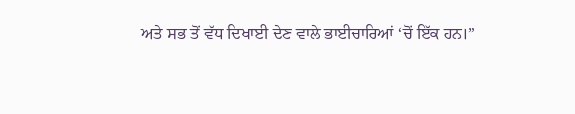ਅਤੇ ਸਭ ਤੋਂ ਵੱਧ ਦਿਖਾਈ ਦੇਣ ਵਾਲੇ ਭਾਈਚਾਰਿਆਂ ‘ਚੋਂ ਇੱਕ ਹਨ।”